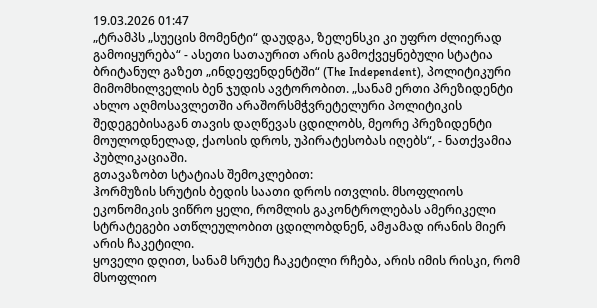19.03.2026 01:47
„ტრამპს „სუეცის მომენტი“ დაუდგა, ზელენსკი კი უფრო ძლიერად გამოიყურება“ - ასეთი სათაურით არის გამოქვეყნებული სტატია ბრიტანულ გაზეთ „ინდეფენდენტში“ (The Independent), პოლიტიკური მიმომხილველის ბენ ჯუდის ავტორობით. „სანამ ერთი პრეზიდენტი ახლო აღმოსავლეთში არაშორსმჭვრეტელური პოლიტიკის შედეგებისაგან თავის დაღწევას ცდილობს, მეორე პრეზიდენტი მოულოდნელად, ქაოსის დროს, უპირატესობას იღებს“, - ნათქვამია პუბლიკაციაში.
გთავაზობთ სტატიას შემოკლებით:
ჰორმუზის სრუტის ბედის საათი დროს ითვლის. მსოფლიოს ეკონომიკის ვიწრო ყელი, რომლის გაკონტროლებას ამერიკელი სტრატეგები ათწლეულობით ცდილობდნენ, ამჟამად ირანის მიერ არის ჩაკეტილი.
ყოველი დღით, სანამ სრუტე ჩაკეტილი რჩება, არის იმის რისკი, რომ მსოფლიო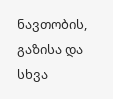ნავთობის, გაზისა და სხვა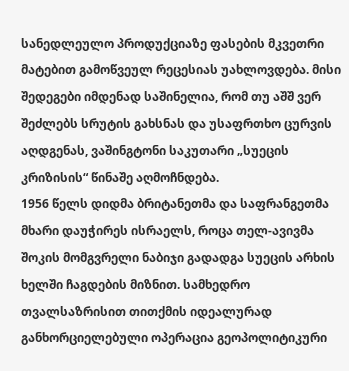სანედლეულო პროდუქციაზე ფასების მკვეთრი მატებით გამოწვეულ რეცესიას უახლოვდება. მისი შედეგები იმდენად საშინელია, რომ თუ აშშ ვერ შეძლებს სრუტის გახსნას და უსაფრთხო ცურვის აღდგენას, ვაშინგტონი საკუთარი „სუეცის კრიზისის“ წინაშე აღმოჩნდება.
1956 წელს დიდმა ბრიტანეთმა და საფრანგეთმა მხარი დაუჭირეს ისრაელს, როცა თელ-ავივმა შოკის მომგვრელი ნაბიჯი გადადგა სუეცის არხის ხელში ჩაგდების მიზნით. სამხედრო თვალსაზრისით თითქმის იდეალურად განხორციელებული ოპერაცია გეოპოლიტიკური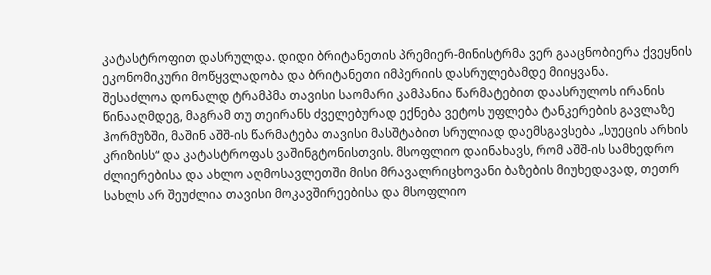კატასტროფით დასრულდა. დიდი ბრიტანეთის პრემიერ-მინისტრმა ვერ გააცნობიერა ქვეყნის ეკონომიკური მოწყვლადობა და ბრიტანეთი იმპერიის დასრულებამდე მიიყვანა.
შესაძლოა დონალდ ტრამპმა თავისი საომარი კამპანია წარმატებით დაასრულოს ირანის წინააღმდეგ, მაგრამ თუ თეირანს ძველებურად ექნება ვეტოს უფლება ტანკერების გავლაზე ჰორმუზში, მაშინ აშშ-ის წარმატება თავისი მასშტაბით სრულიად დაემსგავსება „სუეცის არხის კრიზისს“ და კატასტროფას ვაშინგტონისთვის. მსოფლიო დაინახავს, რომ აშშ-ის სამხედრო ძლიერებისა და ახლო აღმოსავლეთში მისი მრავალრიცხოვანი ბაზების მიუხედავად, თეთრ სახლს არ შეუძლია თავისი მოკავშირეებისა და მსოფლიო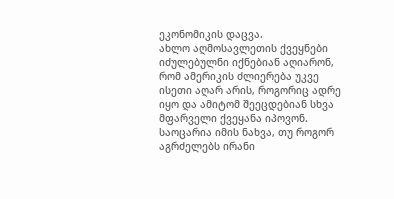ეკონომიკის დაცვა.
ახლო აღმოსავლეთის ქვეყნები იძულებულნი იქნებიან აღიარონ, რომ ამერიკის ძლიერება უკვე ისეთი აღარ არის, როგორიც ადრე იყო და ამიტომ შეეცდებიან სხვა მფარველი ქვეყანა იპოვონ. საოცარია იმის ნახვა, თუ როგორ აგრძელებს ირანი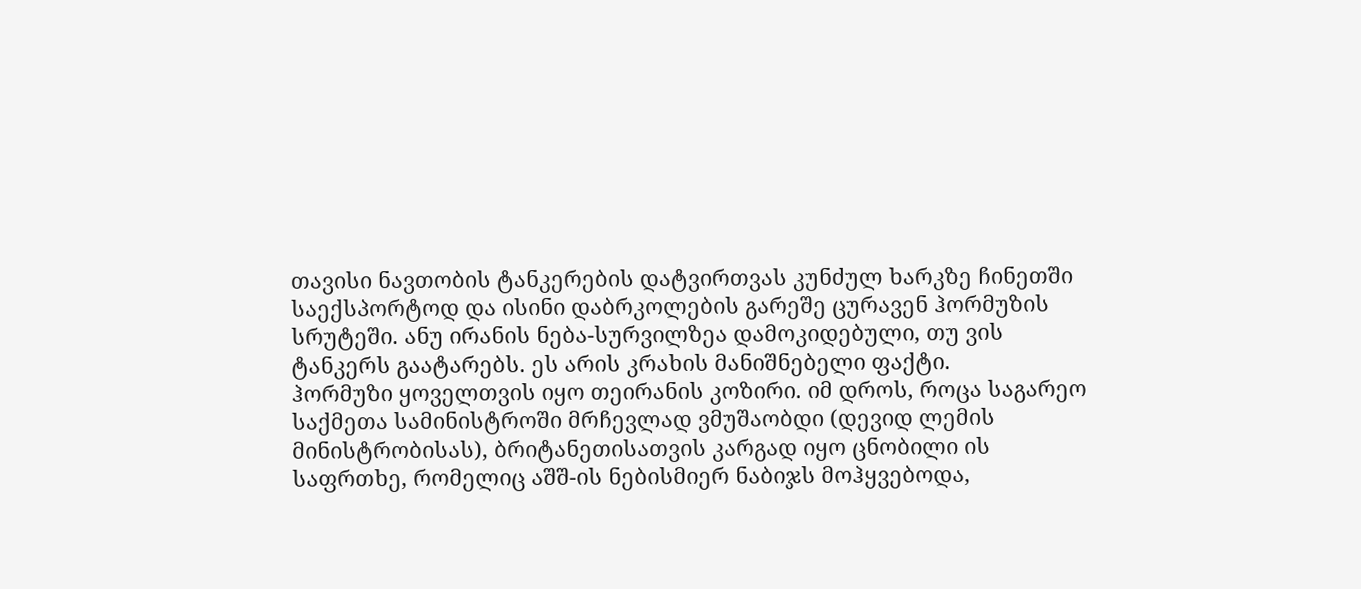თავისი ნავთობის ტანკერების დატვირთვას კუნძულ ხარკზე ჩინეთში საექსპორტოდ და ისინი დაბრკოლების გარეშე ცურავენ ჰორმუზის სრუტეში. ანუ ირანის ნება-სურვილზეა დამოკიდებული, თუ ვის ტანკერს გაატარებს. ეს არის კრახის მანიშნებელი ფაქტი.
ჰორმუზი ყოველთვის იყო თეირანის კოზირი. იმ დროს, როცა საგარეო საქმეთა სამინისტროში მრჩევლად ვმუშაობდი (დევიდ ლემის მინისტრობისას), ბრიტანეთისათვის კარგად იყო ცნობილი ის საფრთხე, რომელიც აშშ-ის ნებისმიერ ნაბიჯს მოჰყვებოდა,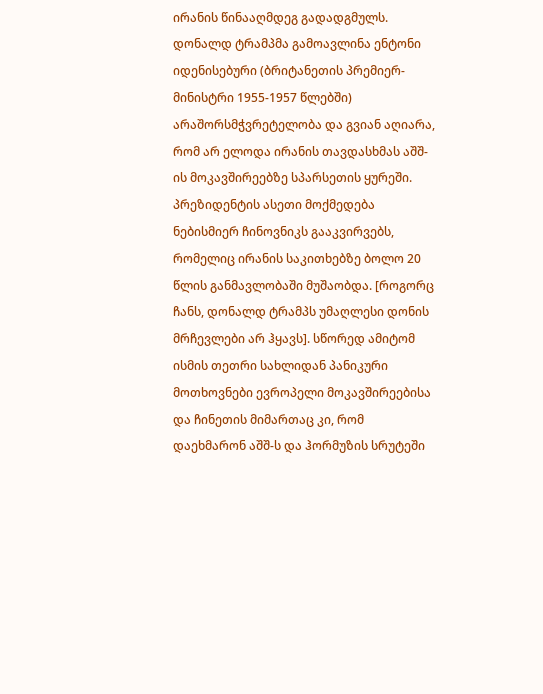ირანის წინააღმდეგ გადადგმულს. დონალდ ტრამპმა გამოავლინა ენტონი იდენისებური (ბრიტანეთის პრემიერ-მინისტრი 1955-1957 წლებში) არაშორსმჭვრეტელობა და გვიან აღიარა, რომ არ ელოდა ირანის თავდასხმას აშშ-ის მოკავშირეებზე სპარსეთის ყურეში. პრეზიდენტის ასეთი მოქმედება ნებისმიერ ჩინოვნიკს გააკვირვებს, რომელიც ირანის საკითხებზე ბოლო 20 წლის განმავლობაში მუშაობდა. [როგორც ჩანს, დონალდ ტრამპს უმაღლესი დონის მრჩევლები არ ჰყავს]. სწორედ ამიტომ ისმის თეთრი სახლიდან პანიკური მოთხოვნები ევროპელი მოკავშირეებისა და ჩინეთის მიმართაც კი, რომ დაეხმარონ აშშ-ს და ჰორმუზის სრუტეში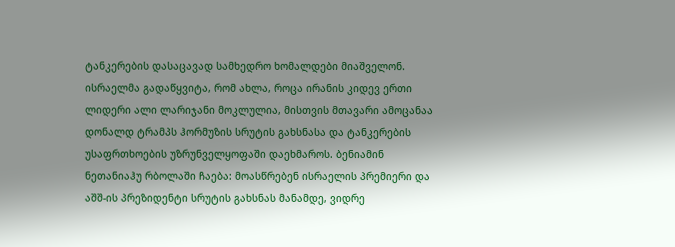ტანკერების დასაცავად სამხედრო ხომალდები მიაშველონ.
ისრაელმა გადაწყვიტა, რომ ახლა, როცა ირანის კიდევ ერთი ლიდერი ალი ლარიჯანი მოკლულია, მისთვის მთავარი ამოცანაა დონალდ ტრამპს ჰორმუზის სრუტის გახსნასა და ტანკერების უსაფრთხოების უზრუნველყოფაში დაეხმაროს. ბენიამინ ნეთანიაჰუ რბოლაში ჩაება: მოასწრებენ ისრაელის პრემიერი და აშშ-ის პრეზიდენტი სრუტის გახსნას მანამდე, ვიდრე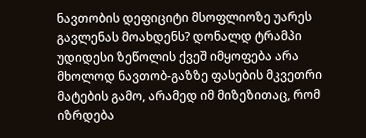ნავთობის დეფიციტი მსოფლიოზე უარეს გავლენას მოახდენს? დონალდ ტრამპი უდიდესი ზეწოლის ქვეშ იმყოფება არა მხოლოდ ნავთობ-გაზზე ფასების მკვეთრი მატების გამო, არამედ იმ მიზეზითაც, რომ იზრდება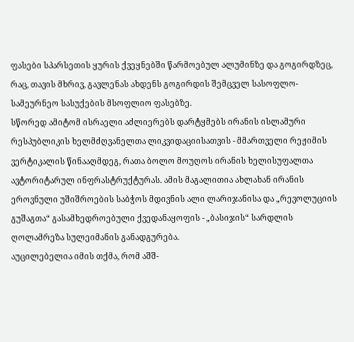ფასები სპარსეთის ყურის ქვეყნებში წარმოებულ ალუმინზე და გოგირდზეც, რაც, თავის მხრივ, გავლენას ახდენს გოგირდის შემცველ სასოფლო-სამეურნეო სასუქების მსოფლიო ფასებზე.
სწორედ ამიტომ ისრაელი აძლიერებს დარტყმებს ირანის ისლამური რესპუბლიკის ხელმძღვანელთა ლიკვიდაციისათვის - მმართველი რეჟიმის ვერტიკალის წინააღმდეგ, რათა ბოლო მოუღოს ირანის ხელისუფალთა ავტორიტარულ ინფრასტრუქტურას. ამის მაგალითია ახლახან ირანის ეროვნული უშიშროების საბჭოს მდივნის ალი ლარიჯანისა და „რევოლუციის გუშაგთა“ გასამხედროებული ქვედანაყოფის - „ბასიჯის“ სარდლის ღოლამრეზა სულეიმანის განადგურება.
აუცილებელია იმის თქმა, რომ აშშ-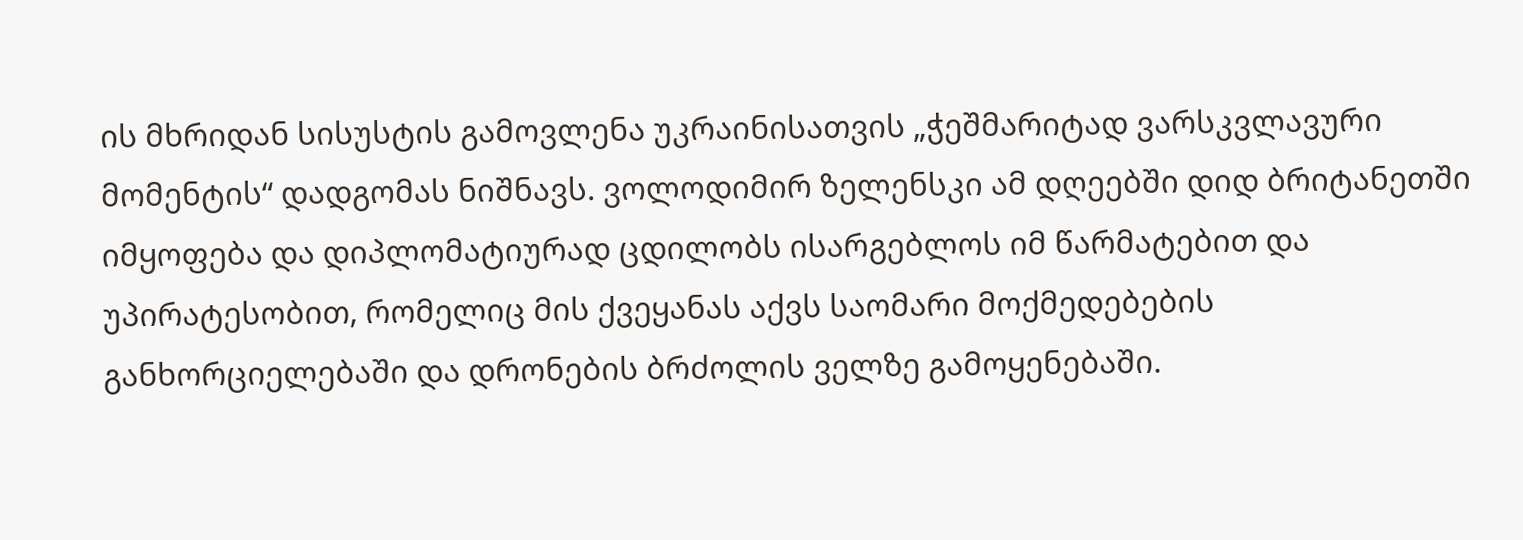ის მხრიდან სისუსტის გამოვლენა უკრაინისათვის „ჭეშმარიტად ვარსკვლავური მომენტის“ დადგომას ნიშნავს. ვოლოდიმირ ზელენსკი ამ დღეებში დიდ ბრიტანეთში იმყოფება და დიპლომატიურად ცდილობს ისარგებლოს იმ წარმატებით და უპირატესობით, რომელიც მის ქვეყანას აქვს საომარი მოქმედებების განხორციელებაში და დრონების ბრძოლის ველზე გამოყენებაში.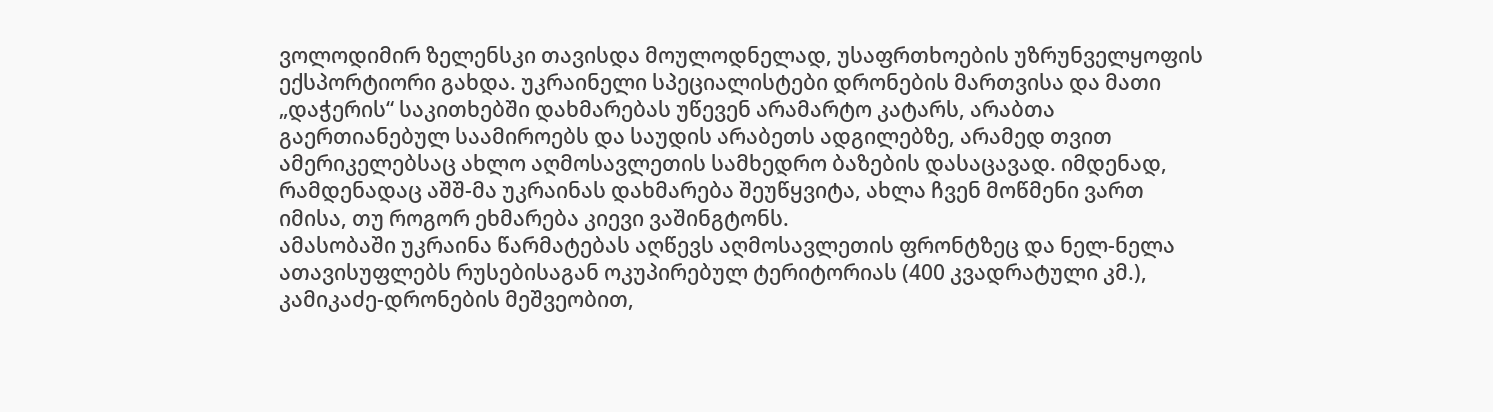ვოლოდიმირ ზელენსკი თავისდა მოულოდნელად, უსაფრთხოების უზრუნველყოფის ექსპორტიორი გახდა. უკრაინელი სპეციალისტები დრონების მართვისა და მათი „დაჭერის“ საკითხებში დახმარებას უწევენ არამარტო კატარს, არაბთა გაერთიანებულ საამიროებს და საუდის არაბეთს ადგილებზე, არამედ თვით ამერიკელებსაც ახლო აღმოსავლეთის სამხედრო ბაზების დასაცავად. იმდენად, რამდენადაც აშშ-მა უკრაინას დახმარება შეუწყვიტა, ახლა ჩვენ მოწმენი ვართ იმისა, თუ როგორ ეხმარება კიევი ვაშინგტონს.
ამასობაში უკრაინა წარმატებას აღწევს აღმოსავლეთის ფრონტზეც და ნელ-ნელა ათავისუფლებს რუსებისაგან ოკუპირებულ ტერიტორიას (400 კვადრატული კმ.), კამიკაძე-დრონების მეშვეობით,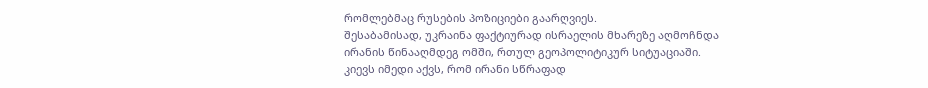რომლებმაც რუსების პოზიციები გაარღვიეს.
შესაბამისად, უკრაინა ფაქტიურად ისრაელის მხარეზე აღმოჩნდა ირანის წინააღმდეგ ომში, რთულ გეოპოლიტიკურ სიტუაციაში. კიევს იმედი აქვს, რომ ირანი სწრაფად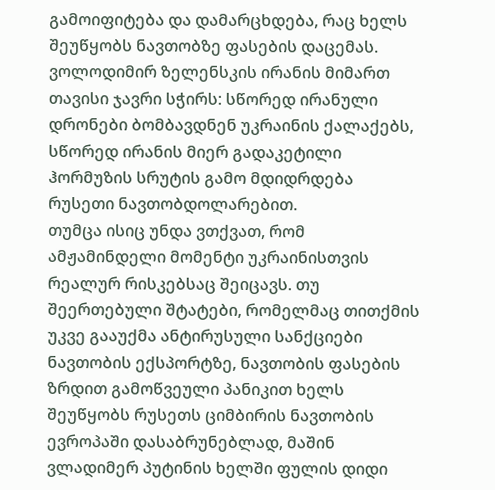გამოიფიტება და დამარცხდება, რაც ხელს შეუწყობს ნავთობზე ფასების დაცემას. ვოლოდიმირ ზელენსკის ირანის მიმართ თავისი ჯავრი სჭირს: სწორედ ირანული დრონები ბომბავდნენ უკრაინის ქალაქებს, სწორედ ირანის მიერ გადაკეტილი ჰორმუზის სრუტის გამო მდიდრდება რუსეთი ნავთობდოლარებით.
თუმცა ისიც უნდა ვთქვათ, რომ ამჟამინდელი მომენტი უკრაინისთვის რეალურ რისკებსაც შეიცავს. თუ შეერთებული შტატები, რომელმაც თითქმის უკვე გააუქმა ანტირუსული სანქციები ნავთობის ექსპორტზე, ნავთობის ფასების ზრდით გამოწვეული პანიკით ხელს შეუწყობს რუსეთს ციმბირის ნავთობის ევროპაში დასაბრუნებლად, მაშინ ვლადიმერ პუტინის ხელში ფულის დიდი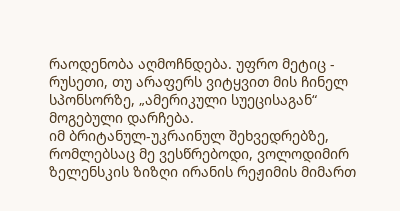რაოდენობა აღმოჩნდება. უფრო მეტიც - რუსეთი, თუ არაფერს ვიტყვით მის ჩინელ სპონსორზე, „ამერიკული სუეცისაგან“ მოგებული დარჩება.
იმ ბრიტანულ-უკრაინულ შეხვედრებზე, რომლებსაც მე ვესწრებოდი, ვოლოდიმირ ზელენსკის ზიზღი ირანის რეჟიმის მიმართ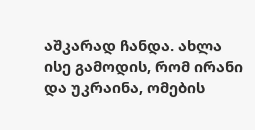აშკარად ჩანდა. ახლა ისე გამოდის, რომ ირანი და უკრაინა, ომების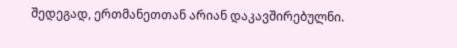შედეგად, ერთმანეთთან არიან დაკავშირებულნი.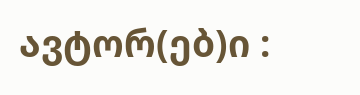ავტორ(ებ)ი :